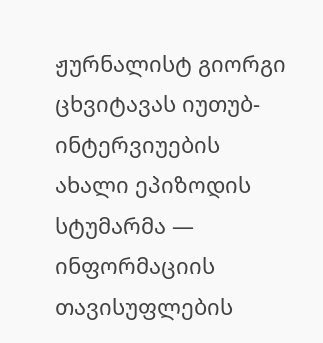ჟურნალისტ გიორგი ცხვიტავას იუთუბ-ინტერვიუების ახალი ეპიზოდის სტუმარმა — ინფორმაციის თავისუფლების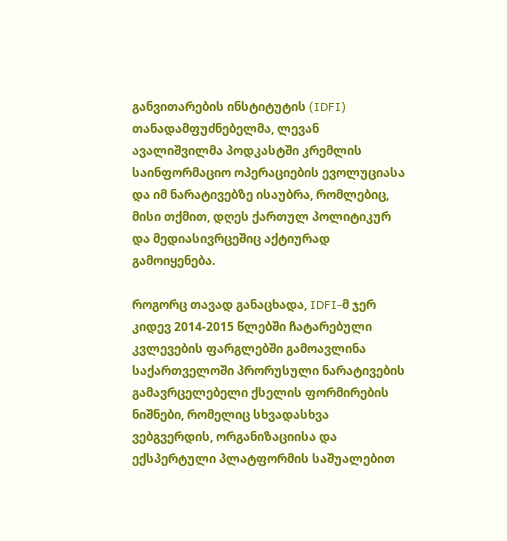განვითარების ინსტიტუტის (IDFI) თანადამფუძნებელმა, ლევან ავალიშვილმა პოდკასტში კრემლის საინფორმაციო ოპერაციების ევოლუციასა და იმ ნარატივებზე ისაუბრა, რომლებიც, მისი თქმით, დღეს ქართულ პოლიტიკურ და მედიასივრცეშიც აქტიურად გამოიყენება.

როგორც თავად განაცხადა, IDFI-მ ჯერ კიდევ 2014-2015 წლებში ჩატარებული კვლევების ფარგლებში გამოავლინა საქართველოში პრორუსული ნარატივების გამავრცელებელი ქსელის ფორმირების ნიშნები, რომელიც სხვადასხვა ვებგვერდის, ორგანიზაციისა და ექსპერტული პლატფორმის საშუალებით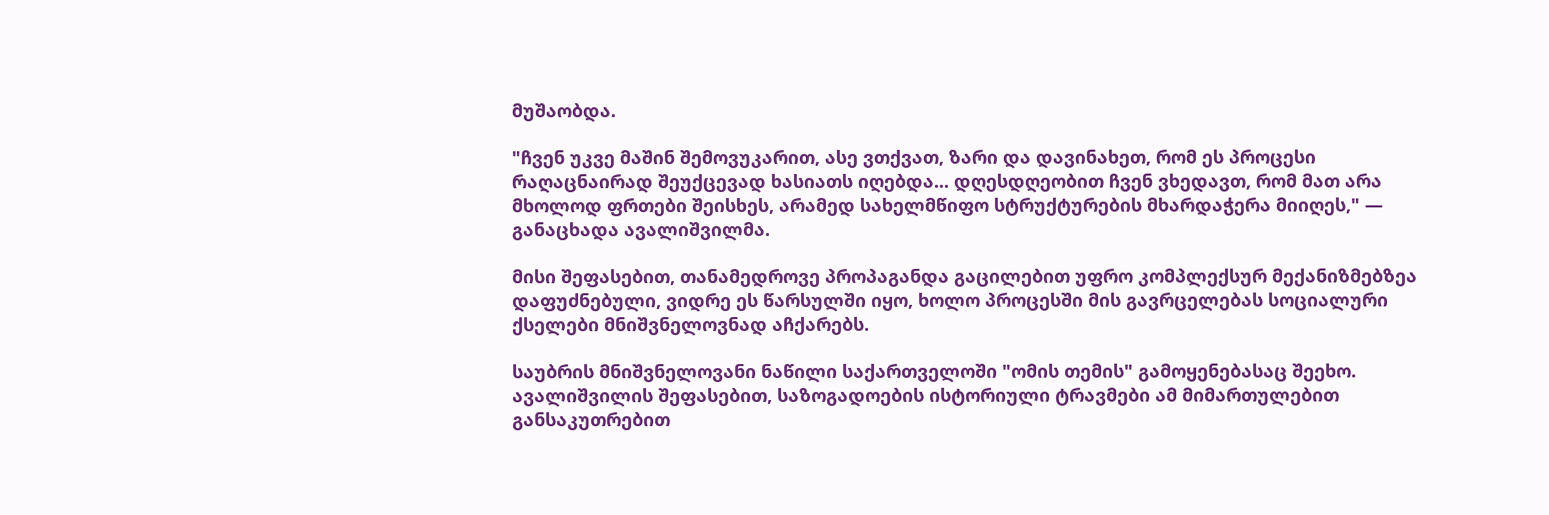მუშაობდა.

"ჩვენ უკვე მაშინ შემოვუკარით, ასე ვთქვათ, ზარი და დავინახეთ, რომ ეს პროცესი რაღაცნაირად შეუქცევად ხასიათს იღებდა... დღესდღეობით ჩვენ ვხედავთ, რომ მათ არა მხოლოდ ფრთები შეისხეს, არამედ სახელმწიფო სტრუქტურების მხარდაჭერა მიიღეს," — განაცხადა ავალიშვილმა.

მისი შეფასებით, თანამედროვე პროპაგანდა გაცილებით უფრო კომპლექსურ მექანიზმებზეა დაფუძნებული, ვიდრე ეს წარსულში იყო, ხოლო პროცესში მის გავრცელებას სოციალური ქსელები მნიშვნელოვნად აჩქარებს.

საუბრის მნიშვნელოვანი ნაწილი საქართველოში "ომის თემის" გამოყენებასაც შეეხო. ავალიშვილის შეფასებით, საზოგადოების ისტორიული ტრავმები ამ მიმართულებით განსაკუთრებით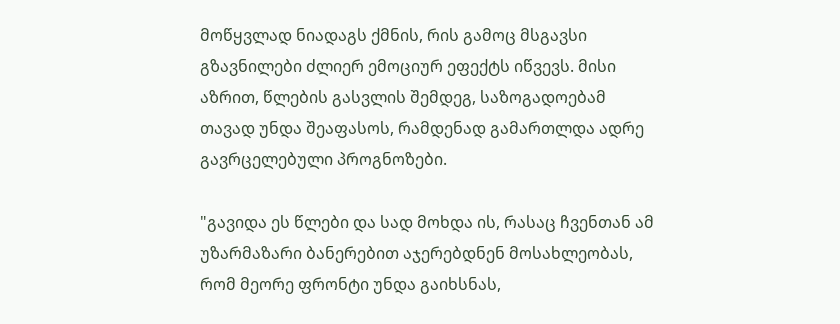მოწყვლად ნიადაგს ქმნის, რის გამოც მსგავსი გზავნილები ძლიერ ემოციურ ეფექტს იწვევს. მისი აზრით, წლების გასვლის შემდეგ, საზოგადოებამ თავად უნდა შეაფასოს, რამდენად გამართლდა ადრე გავრცელებული პროგნოზები.

"გავიდა ეს წლები და სად მოხდა ის, რასაც ჩვენთან ამ უზარმაზარი ბანერებით აჯერებდნენ მოსახლეობას, რომ მეორე ფრონტი უნდა გაიხსნას,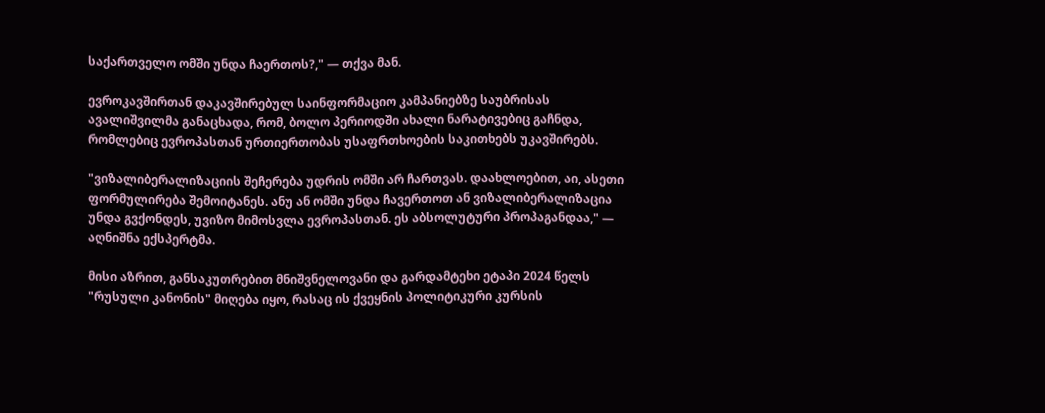საქართველო ომში უნდა ჩაერთოს?," — თქვა მან.

ევროკავშირთან დაკავშირებულ საინფორმაციო კამპანიებზე საუბრისას ავალიშვილმა განაცხადა, რომ, ბოლო პერიოდში ახალი ნარატივებიც გაჩნდა, რომლებიც ევროპასთან ურთიერთობას უსაფრთხოების საკითხებს უკავშირებს.

"ვიზალიბერალიზაციის შეჩერება უდრის ომში არ ჩართვას. დაახლოებით, აი, ასეთი ფორმულირება შემოიტანეს. ანუ ან ომში უნდა ჩავერთოთ ან ვიზალიბერალიზაცია უნდა გვქონდეს, უვიზო მიმოსვლა ევროპასთან. ეს აბსოლუტური პროპაგანდაა," — აღნიშნა ექსპერტმა.

მისი აზრით, განსაკუთრებით მნიშვნელოვანი და გარდამტეხი ეტაპი 2024 წელს "რუსული კანონის" მიღება იყო, რასაც ის ქვეყნის პოლიტიკური კურსის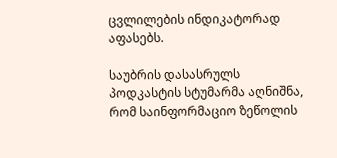ცვლილების ინდიკატორად აფასებს.

საუბრის დასასრულს პოდკასტის სტუმარმა აღნიშნა, რომ საინფორმაციო ზეწოლის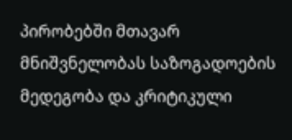პირობებში მთავარ მნიშვნელობას საზოგადოების მედეგობა და კრიტიკული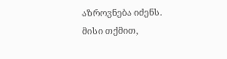აზროვნება იძენს. მისი თქმით,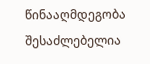წინააღმდეგობა შესაძლებელია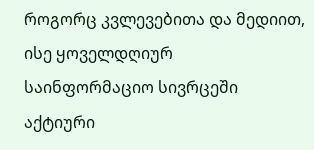როგორც კვლევებითა და მედიით, ისე ყოველდღიურ საინფორმაციო სივრცეში აქტიური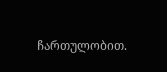ჩართულობით.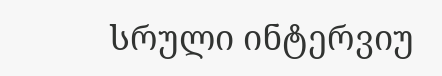სრული ინტერვიუ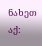ნახეთ აქ: